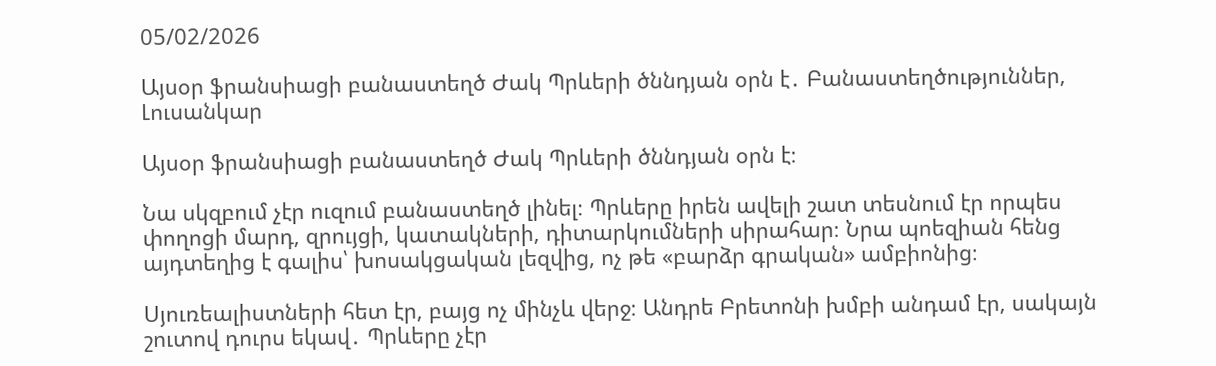05/02/2026

Այսօր ֆրանսիացի բանաստեղծ Ժակ Պրևերի ծննդյան օրն է․ Բանաստեղծություններ, Լուսանկար

Այսօր ֆրանսիացի բանաստեղծ Ժակ Պրևերի ծննդյան օրն է։

Նա սկզբում չէր ուզում բանաստեղծ լինել։ Պրևերը իրեն ավելի շատ տեսնում էր որպես փողոցի մարդ, զրույցի, կատակների, դիտարկումների սիրահար։ Նրա պոեզիան հենց այդտեղից է գալիս՝ խոսակցական լեզվից, ոչ թե «բարձր գրական» ամբիոնից։

Սյուռեալիստների հետ էր, բայց ոչ մինչև վերջ։ Անդրե Բրետոնի խմբի անդամ էր, սակայն շուտով դուրս եկավ․ Պրևերը չէր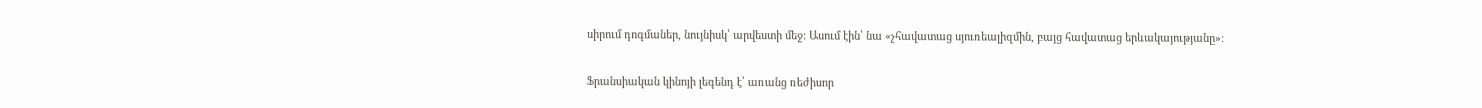սիրում դոգմաներ, նույնիսկ՝ արվեստի մեջ։ Ասում էին՝ նա «չհավատաց սյուռեալիզմին, բայց հավատաց երևակայությանը»։

Ֆրանսիական կինոյի լեգենդ է՝ առանց ռեժիսոր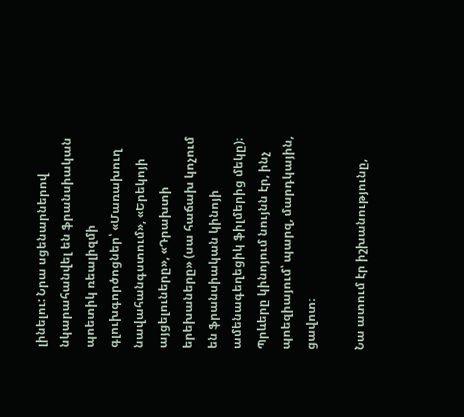լինելու: Նրա սցենարներով նկարահանվել են ֆրանսիական պոետիկ ռեալիզմի գլուխգործոցներ՝ «Մառախուղ նավահանգստում», «Երեկոյի այցելուները», «Դրախտի երեխաները» (սա հաճախ կոչում են ֆրանսիական կինոյի ամենագեղեցիկ ֆիլմերից մեկը)։ Պրևերը կինոյում նույնն էր, ինչ պոեզիայում՝ պարզ, մարդկային, ցավոտ։

Նա ատում էր իշխանությունը,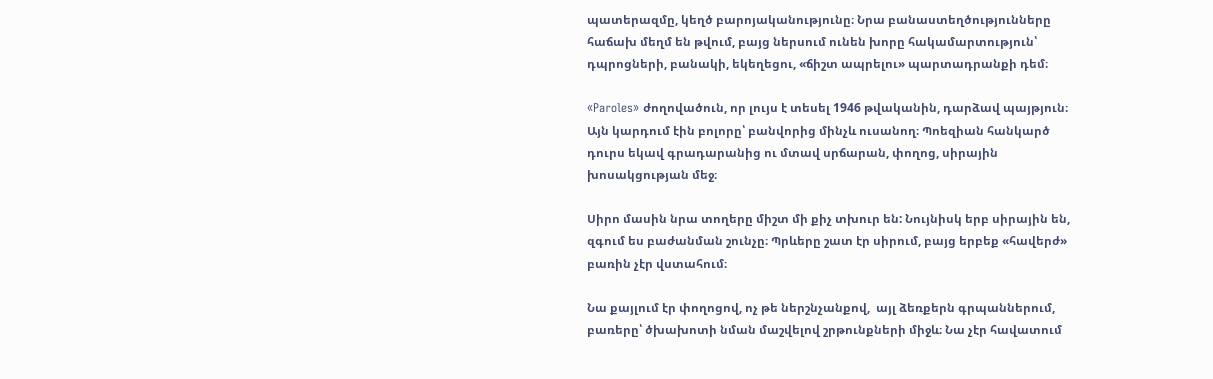պատերազմը, կեղծ բարոյականությունը։ Նրա բանաստեղծությունները հաճախ մեղմ են թվում, բայց ներսում ունեն խորը հակամարտություն՝ դպրոցների, բանակի, եկեղեցու, «ճիշտ ապրելու» պարտադրանքի դեմ։

«Paroles» ժողովածուն, որ լույս է տեսել 1946 թվականին, դարձավ պայթյուն։ Այն կարդում էին բոլորը՝ բանվորից մինչև ուսանող։ Պոեզիան հանկարծ դուրս եկավ գրադարանից ու մտավ սրճարան, փողոց, սիրային խոսակցության մեջ։

Սիրո մասին նրա տողերը միշտ մի քիչ տխուր են: Նույնիսկ երբ սիրային են, զգում ես բաժանման շունչը։ Պրևերը շատ էր սիրում, բայց երբեք «հավերժ» բառին չէր վստահում։

Նա քայլում էր փողոցով, ոչ թե ներշնչանքով,  այլ ձեռքերն գրպաններում, բառերը՝ ծխախոտի նման մաշվելով շրթունքների միջև։ Նա չէր հավատում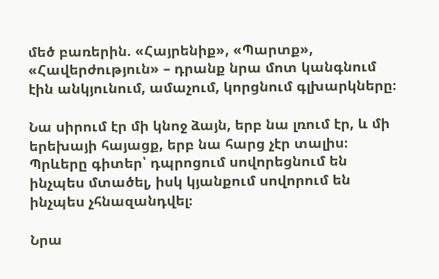մեծ բառերին. «Հայրենիք», «Պարտք», «Հավերժություն» – դրանք նրա մոտ կանգնում էին անկյունում, ամաչում, կորցնում գլխարկները։

Նա սիրում էր մի կնոջ ձայն, երբ նա լռում էր, և մի երեխայի հայացք, երբ նա հարց չէր տալիս։ Պրևերը գիտեր՝ դպրոցում սովորեցնում են ինչպես մտածել, իսկ կյանքում սովորում են ինչպես չհնազանդվել։

Նրա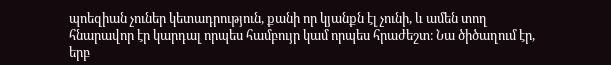պոեզիան չուներ կետադրություն, քանի որ կյանքն էլ չունի, և ամեն տող հնարավոր էր կարդալ որպես համբույր կամ որպես հրաժեշտ։ Նա ծիծաղում էր, երբ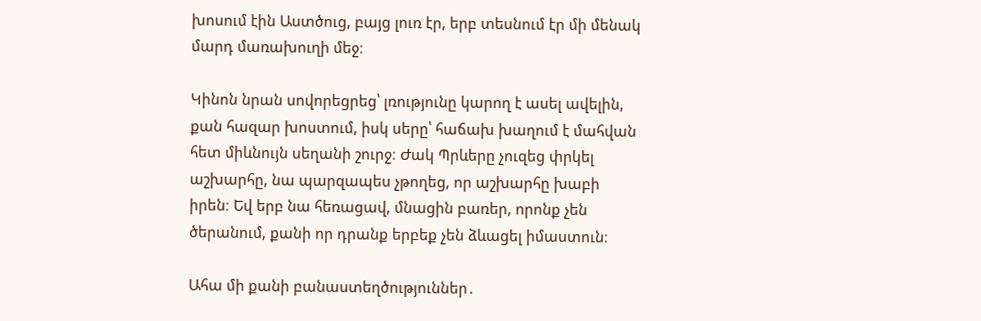խոսում էին Աստծուց, բայց լուռ էր, երբ տեսնում էր մի մենակ մարդ մառախուղի մեջ։

Կինոն նրան սովորեցրեց՝ լռությունը կարող է ասել ավելին, քան հազար խոստում, իսկ սերը՝ հաճախ խաղում է մահվան հետ միևնույն սեղանի շուրջ։ Ժակ Պրևերը չուզեց փրկել աշխարհը, նա պարզապես չթողեց, որ աշխարհը խաբի իրեն։ Եվ երբ նա հեռացավ, մնացին բառեր, որոնք չեն ծերանում, քանի որ դրանք երբեք չեն ձևացել իմաստուն։

Ահա մի քանի բանաստեղծություններ․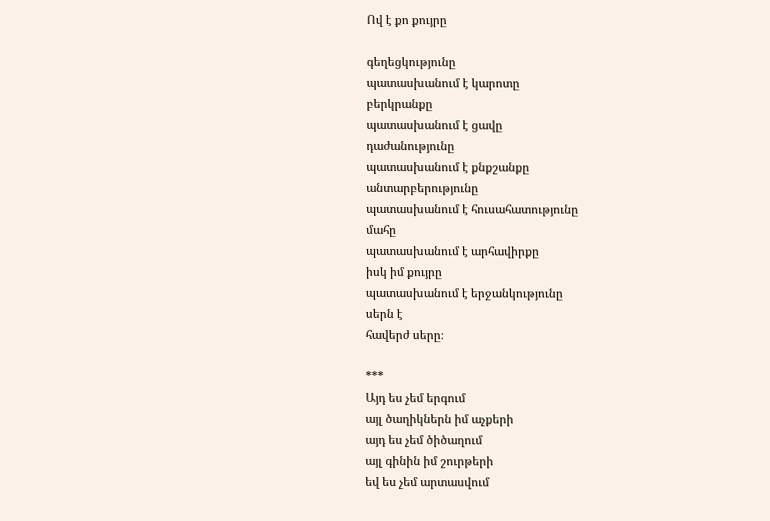Ով է քո քույրը

գեղեցկությունը
պատասխանում է կարոտը
բերկրանքը
պատասխանում է ցավը
դաժանությունը
պատասխանում է քնքշանքը
անտարբերությունը
պատասխանում է հուսահատությունը
մահը
պատասխանում է արհավիրքը
իսկ իմ քույրը
պատասխանում է երջանկությունը
սերն է
հավերժ սերը։

***
Այդ ես չեմ երգում
այլ ծաղիկներն իմ աչքերի
այդ ես չեմ ծիծաղում
այլ գինին իմ շուրթերի
եվ ես չեմ արտասվում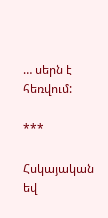… սերն է հեռվում:

***

Հսկայական
եվ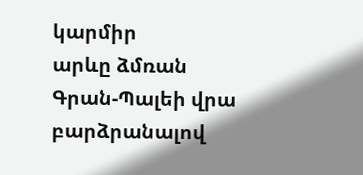կարմիր
արևը ձմռան
Գրան-Պալեի վրա բարձրանալով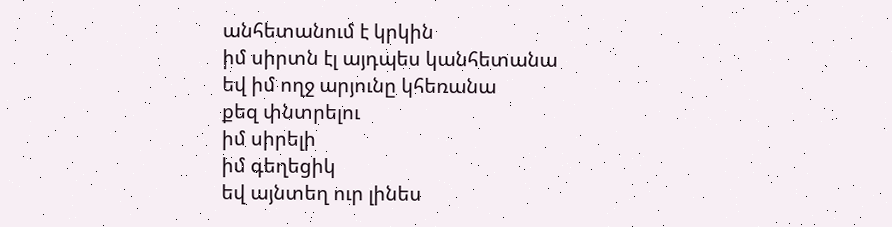անհետանում է կրկին
իմ սիրտն էլ այդպես կանհետանա
եվ իմ ողջ արյունը կհեռանա
քեզ փնտրելու
իմ սիրելի
իմ գեղեցիկ
եվ այնտեղ ուր լինես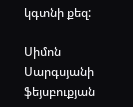կգտնի քեզ:

Սիմոն Սարգսյանի ֆեյսբուքյան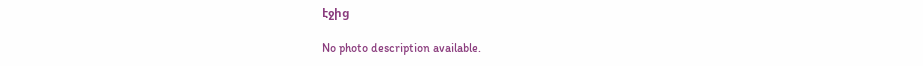էջից

No photo description available.